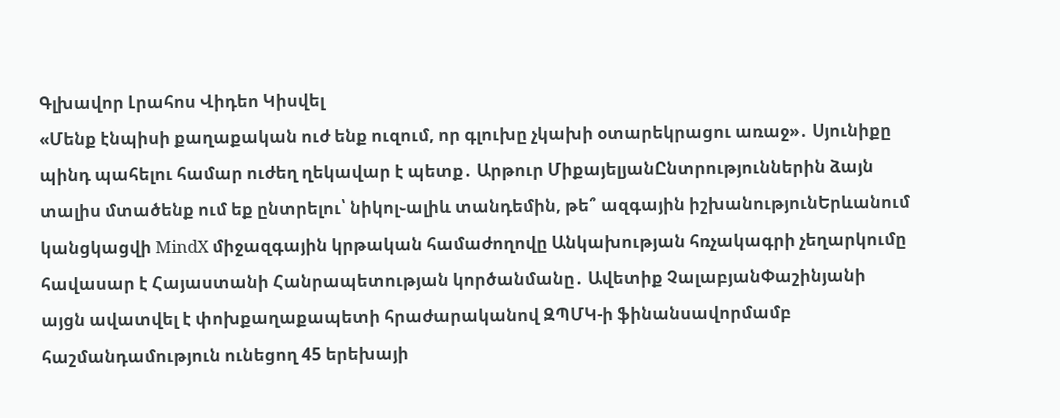Գլխավոր Լրահոս Վիդեո Կիսվել
«Մենք էնպիսի քաղաքական ուժ ենք ուզում, որ գլուխը չկախի օտարեկրացու առաջ»․ Սյունիքը պինդ պահելու համար ուժեղ ղեկավար է պետք․ Արթուր ՄիքայելյանԸնտրություններին ձայն տալիս մտածենք ում եք ընտրելու՝ նիկոլ֊ալիև տանդեմին, թե՞ ազգային իշխանությունԵրևանում կանցկացվի MindX միջազգային կրթական համաժողովը Անկախության հռչակագրի չեղարկումը հավասար է Հայաստանի Հանրապետության կործանմանը․ Ավետիք ՉալաբյանՓաշինյանի այցն ավատվել է փոխքաղաքապետի հրաժարականով ԶՊՄԿ-ի ֆինանսավորմամբ հաշմանդամություն ունեցող 45 երեխայի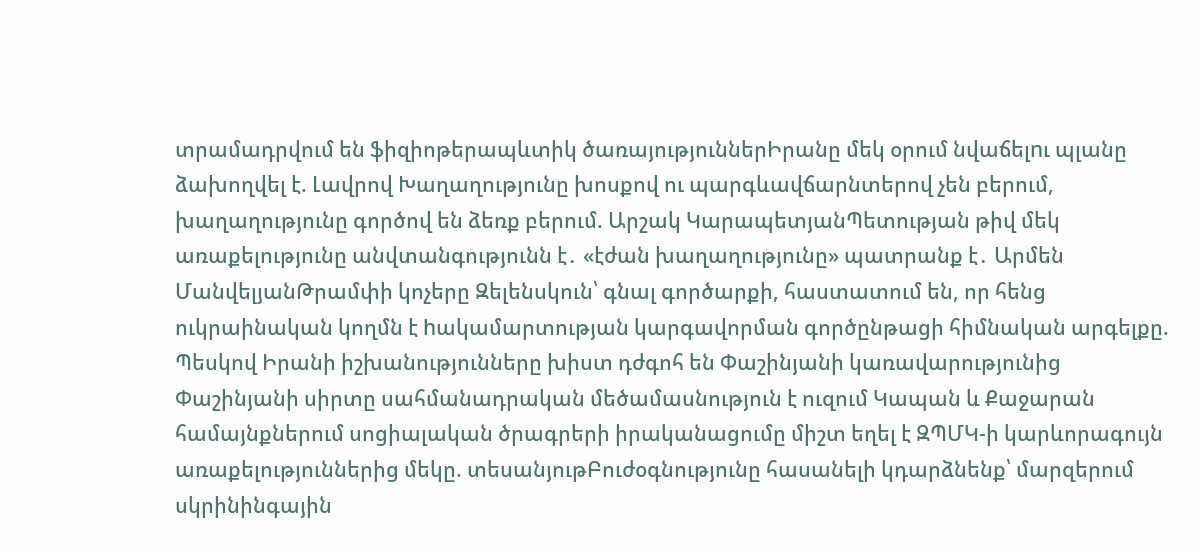տրամադրվում են ֆիզիոթերապևտիկ ծառայություններԻրանը մեկ օրում նվաճելnւ պլանը ձախողվել է. Լավրով Խաղաղությունը խոսքով ու պարգևավճարնտերով չեն բերում, խաղաղությունը գործով են ձեռք բերում. Արշակ ԿարապետյանՊետության թիվ մեկ առաքելությունը անվտանգությունն է․ «էժան խաղաղությունը» պատրանք է․ Արմեն ՄանվելյանԹրամփի կոչերը Զելենսկուն՝ գնալ գործարքի, հաստատում են, որ հենց ուկրաինական կողմն է hակամարտության կարգավորման գործընթացի հիմնական արգելքը. Պեսկով Իրանի իշխանությունները խիստ դժգոհ են Փաշինյանի կառավարությունից Փաշինյանի սիրտը սահմանադրական մեծամասնություն է ուզում Կապան և Քաջարան համայնքներում սոցիալական ծրագրերի իրականացումը միշտ եղել է ԶՊՄԿ-ի կարևորագույն առաքելություններից մեկը. տեսանյութԲուժօգնությունը հասանելի կդարձնենք՝ մարզերում սկրինինգային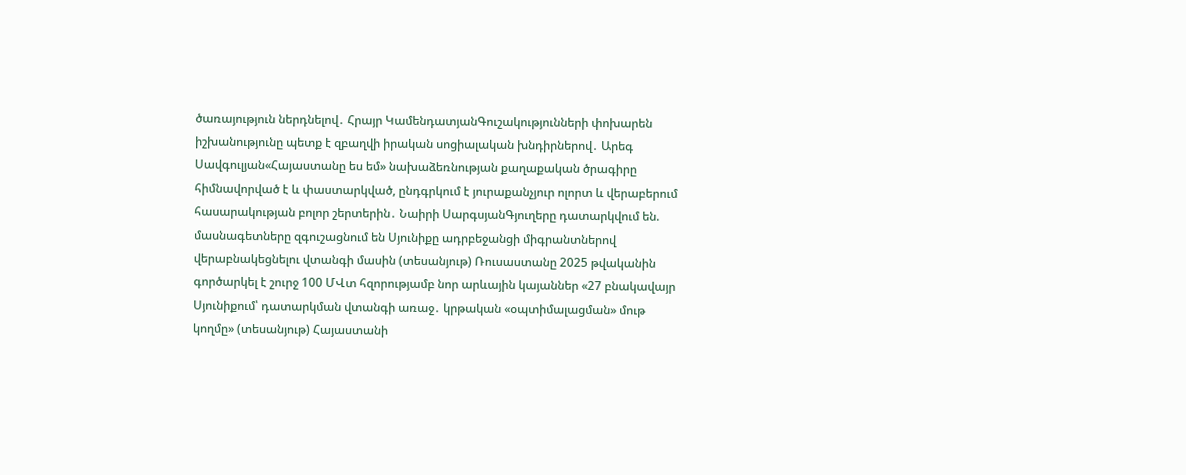ծառայություն ներդնելով․ Հրայր ԿամենդատյանԳուշակությունների փոխարեն իշխանությունը պետք է զբաղվի իրական սոցիալական խնդիրներով․ Արեգ Սավգուլյան«Հայաստանը ես եմ» նախաձեռնության քաղաքական ծրագիրը հիմնավորված է և փաստարկված, ընդգրկում է յուրաքանչյուր ոլորտ և վերաբերում հասարակության բոլոր շերտերին․ Նաիրի ՍարգսյանԳյուղերը դատարկվում են. մասնագետները զգուշացնում են Սյունիքը ադրբեջանցի միգրանտներով վերաբնակեցնելու վտանգի մասին (տեսանյութ) Ռուսաստանը 2025 թվականին գործարկել է շուրջ 100 ՄՎտ հզորությամբ նոր արևային կայաններ «27 բնակավայր Սյունիքում՝ դատարկման վտանգի առաջ․ կրթական «օպտիմալացման» մութ կողմը» (տեսանյութ) Հայաստանի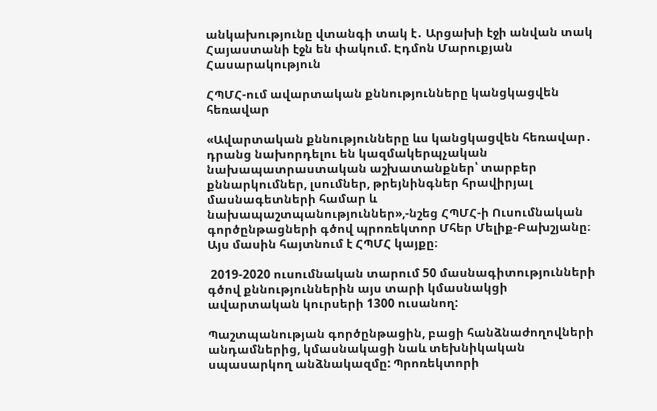անկախությունը վտանգի տակ է․ Արցախի էջի անվան տակ Հայաստանի էջն են փակում. Էդմոն Մարուքյան
Հասարակություն

ՀՊՄՀ-ում ավարտական քննությունները կանցկացվեն հեռավար

«Ավարտական քննությունները ևս կանցկացվեն հեռավար․ դրանց նախորդելու են կազմակերպչական նախապատրաստական աշխատանքներ՝ տարբեր քննարկումներ, լսումներ, թրեյնինգներ հրավիրյալ մասնագետների համար և նախապաշտպանություններ»,-նշեց ՀՊՄՀ-ի Ուսումնական գործընթացների գծով պրոռեկտոր Մհեր Մելիք-Բախշյանը։ Այս մասին հայտնում է ՀՊՄՀ կայքը։

 2019-2020 ուսումնական տարում 50 մասնագիտությունների գծով քննություններին այս տարի կմասնակցի ավարտական կուրսերի 1300 ուսանող:

Պաշտպանության գործընթացին, բացի հանձնաժողովների անդամներից, կմասնակացի նաև տեխնիկական սպասարկող անձնակազմը: Պրոռեկտորի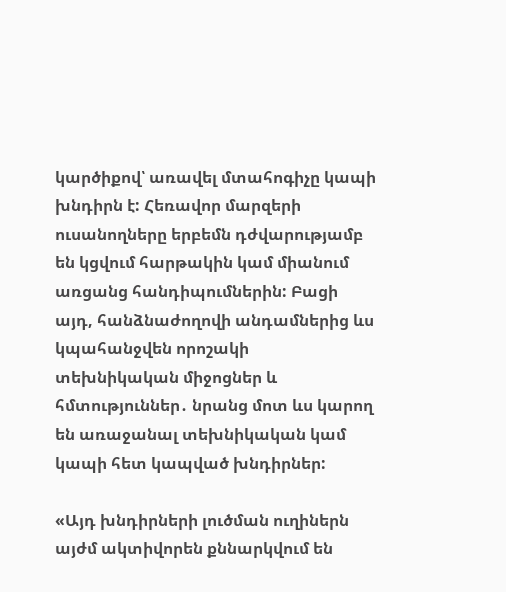կարծիքով՝ առավել մտահոգիչը կապի խնդիրն է: Հեռավոր մարզերի ուսանողները երբեմն դժվարությամբ են կցվում հարթակին կամ միանում առցանց հանդիպումներին: Բացի այդ, հանձնաժողովի անդամներից ևս կպահանջվեն որոշակի տեխնիկական միջոցներ և հմտություններ․ նրանց մոտ ևս կարող են առաջանալ տեխնիկական կամ կապի հետ կապված խնդիրներ:

«Այդ խնդիրների լուծման ուղիներն այժմ ակտիվորեն քննարկվում են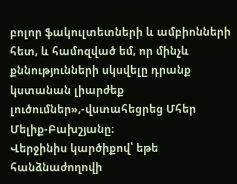բոլոր ֆակուլտետների և ամբիոնների հետ, և համոզված եմ, որ մինչև քննությունների սկսվելը դրանք կստանան լիարժեք լուծումներ»,-վստահեցրեց Մհեր Մելիք-Բախշյանը։
Վերջինիս կարծիքով՝ եթե հանձնաժողովի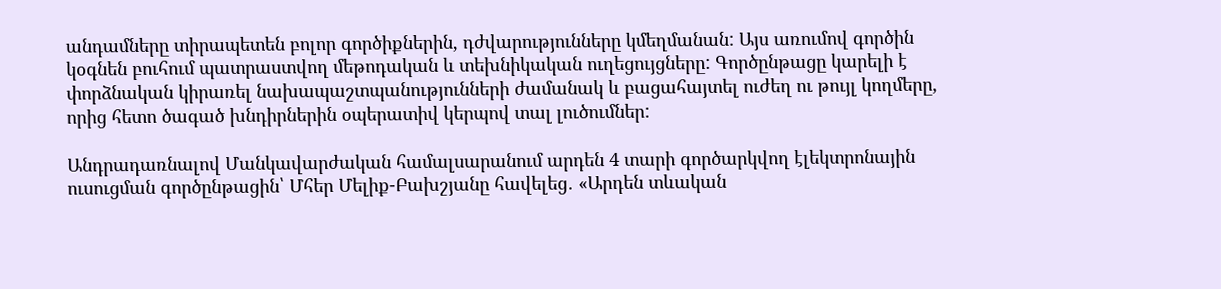անդամները տիրապետեն բոլոր գործիքներին, դժվարությունները կմեղմանան: Այս առումով գործին կօգնեն բուհում պատրաստվող մեթոդական և տեխնիկական ուղեցույցները: Գործընթացը կարելի է փորձնական կիրառել նախապաշտպանությունների ժամանակ և բացահայտել ուժեղ ու թույլ կողմերը, որից հետո ծագած խնդիրներին օպերատիվ կերպով տալ լուծումներ:

Անդրադառնալով Մանկավարժական համալսարանում արդեն 4 տարի գործարկվող էլեկտրոնային ուսուցման գործընթացին՝ Մհեր Մելիք-Բախշյանը հավելեց․ «Արդեն տևական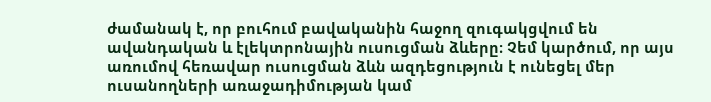ժամանակ է, որ բուհում բավականին հաջող զուգակցվում են ավանդական և էլեկտրոնային ուսուցման ձևերը։ Չեմ կարծում, որ այս առումով հեռավար ուսուցման ձևն ազդեցություն է ունեցել մեր ուսանողների առաջադիմության կամ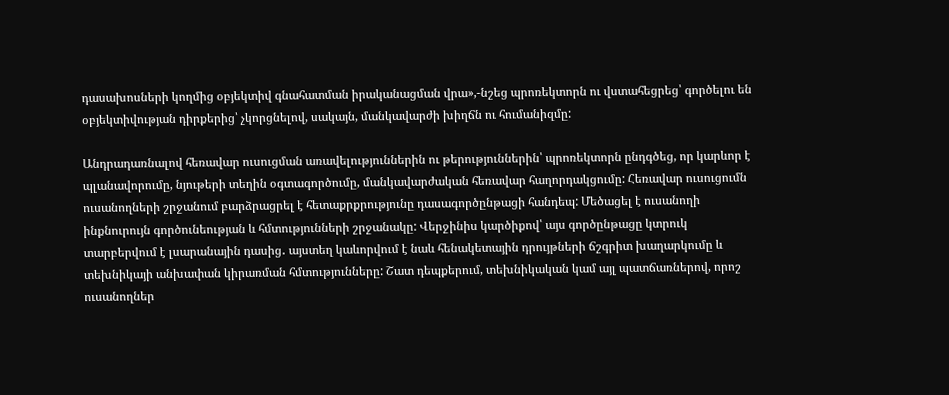դասախոսների կողմից օբյեկտիվ գնահատման իրականացման վրա»,-նշեց պրոռեկտորն ու վստահեցրեց՝ գործելու են օբյեկտիվության դիրքերից՝ չկորցնելով, սակայն, մանկավարժի խիղճն ու հումանիզմը:

Անդրադառնալով հեռավար ուսուցման առավելություններին ու թերություններին՝ պրոռեկտորն ընդգծեց, որ կարևոր է պլանավորումը, նյութերի տեղին օգտագործումը, մանկավարժական հեռավար հաղորդակցումը: Հեռավար ուսուցումն ուսանողների շրջանում բարձրացրել է հետաքրքրությունը դասագործընթացի հանդեպ: Մեծացել է ուսանողի ինքնուրույն գործունեության և հմտությունների շրջանակը: Վերջինիս կարծիքով՝ այս գործընթացը կտրուկ տարբերվում է լսարանային դասից․ այստեղ կաևորվում է նաև հենակետային դրույթների ճշգրիտ խաղարկումը և տեխնիկայի անխափան կիրառման հմտությունները: Շատ դեպքերում, տեխնիկական կամ այլ պատճառներով, որոշ ուսանողներ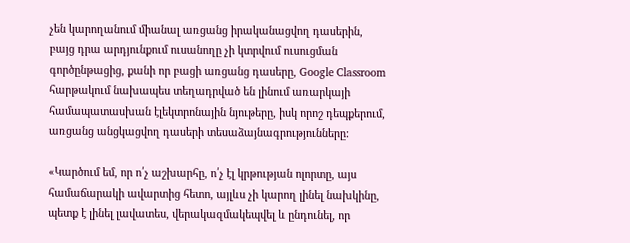չեն կարողանում միանալ առցանց իրականացվող դասերին, բայց դրա արդյունքում ուսանողը չի կտրվում ուսուցման գործընթացից, քանի որ բացի առցանց դասերը, Google Classroom հարթակում նախապես տեղադրված են լինում առարկայի համապատասխան էլեկտրոնային նյութերը, իսկ որոշ դեպքերում, առցանց անցկացվող դասերի տեսաձայնագրությունները:

«Կարծում եմ, որ ո՛չ աշխարհը, ո՛չ էլ կրթության ոլորտը, այս համաճարակի ավարտից հետո, այլևս չի կարող լինել նախկինը, պետք է լինել լավատես, վերակազմակեպվել և ընդունել, որ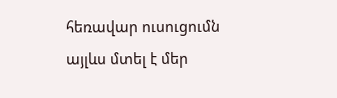հեռավար ուսուցումն այլևս մտել է մեր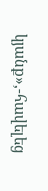կյանք»,-հավելեց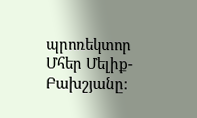պրոռեկտոր Մհեր Մելիք-Բախշյանը։